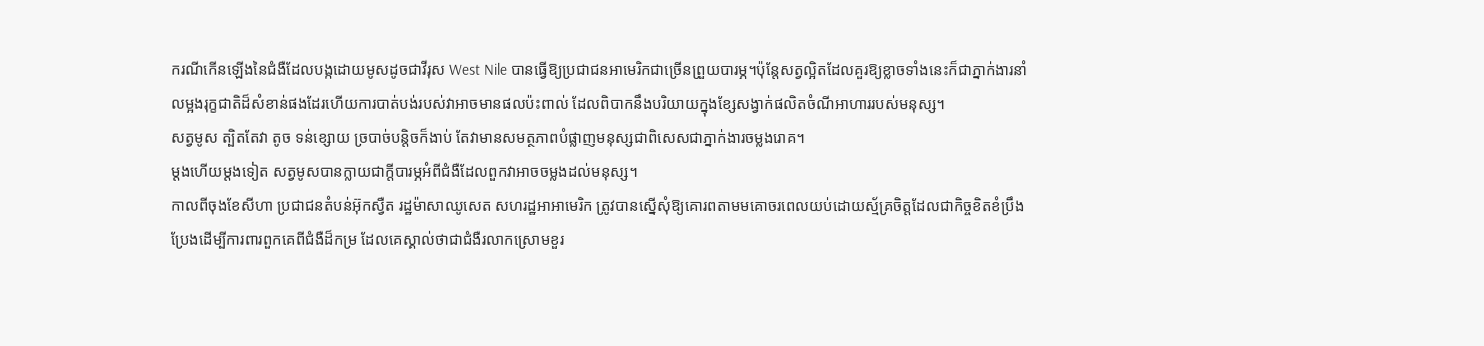ករណីកើនឡើងនៃជំងឺដែលបង្កដោយមូសដូចជាវីរុស West Nile បានធ្វើឱ្យប្រជាជនអាមេរិកជាច្រើនព្រួយបារម្ភ។ប៉ុន្តែសត្វល្អិតដែលគួរឱ្យខ្លាចទាំងនេះក៏ជាភ្នាក់ងារនាំលម្អងរុក្ខជាតិដ៏សំខាន់ផងដែរហើយការបាត់បង់របស់វាអាចមានផលប៉ះពាល់ ដែលពិបាកនឹងបរិយាយក្នុងខ្សែសង្វាក់ផលិតចំណីអាហាររបស់មនុស្ស។
សត្វមូស ត្បិតតែវា តូច ទន់ខ្សោយ ច្របាច់បន្តិចក៏ងាប់ តែវាមានសមត្ថភាពបំផ្លាញមនុស្សជាពិសេសជាភ្នាក់ងារចម្លងរោគ។
ម្ដងហើយម្ដងទៀត សត្វមូសបានក្លាយជាក្តីបារម្ភអំពីជំងឺដែលពួកវាអាចចម្លងដល់មនុស្ស។
កាលពីចុងខែសីហា ប្រជាជនតំបន់អ៊ុកស្វឺត រដ្ឋម៉ាសាឈូសេត សហរដ្ឋអាអាមេរិក ត្រូវបានស្នើសុំឱ្យគោរពតាមមគោចរពេលយប់ដោយស្ម័គ្រចិត្តដែលជាកិច្ចខិតខំប្រឹងប្រែងដើម្បីការពារពួកគេពីជំងឺដ៏កម្រ ដែលគេស្គាល់ថាជាជំងឺរលាកស្រោមខួរ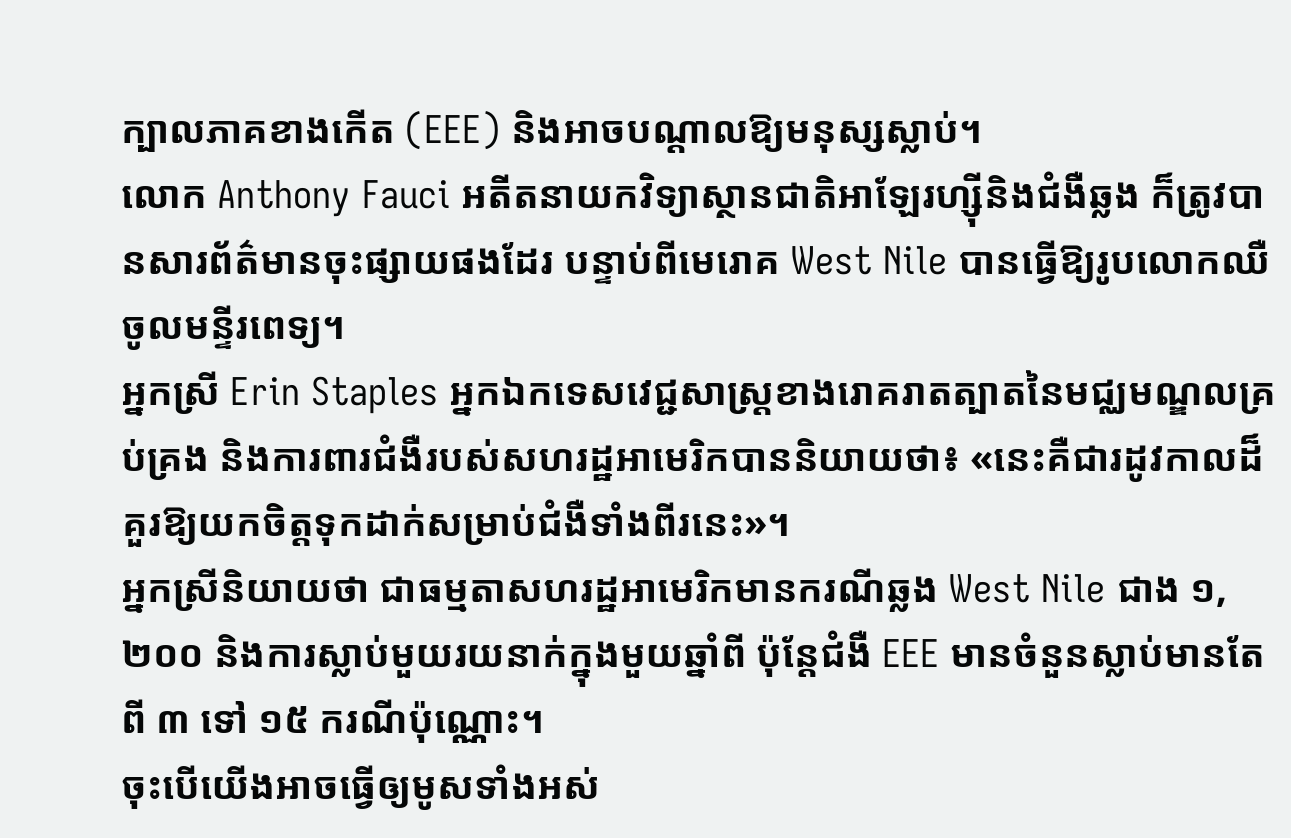ក្បាលភាគខាងកើត (EEE) និងអាចបណ្តាលឱ្យមនុស្សស្លាប់។
លោក Anthony Fauci អតីតនាយកវិទ្យាស្ថានជាតិអាឡែរហ្ស៊ីនិងជំងឺឆ្លង ក៏ត្រូវបានសារព័ត៌មានចុះផ្សាយផងដែរ បន្ទាប់ពីមេរោគ West Nile បានធ្វើឱ្យរូបលោកឈឺចូលមន្ទីរពេទ្យ។
អ្នកស្រី Erin Staples អ្នកឯកទេសវេជ្ជសាស្ត្រខាងរោគរាតត្បាតនៃមជ្ឈមណ្ឌលគ្រប់គ្រង និងការពារជំងឺរបស់សហរដ្ឋអាមេរិកបាននិយាយថា៖ «នេះគឺជារដូវកាលដ៏គួរឱ្យយកចិត្តទុកដាក់សម្រាប់ជំងឺទាំងពីរនេះ»។
អ្នកស្រីនិយាយថា ជាធម្មតាសហរដ្ឋអាមេរិកមានករណីឆ្លង West Nile ជាង ១,២០០ និងការស្លាប់មួយរយនាក់ក្នុងមួយឆ្នាំពី ប៉ុន្តែជំងឺ EEE មានចំនួនស្លាប់មានតែពី ៣ ទៅ ១៥ ករណីប៉ុណ្ណោះ។
ចុះបើយើងអាចធ្វើឲ្យមូសទាំងអស់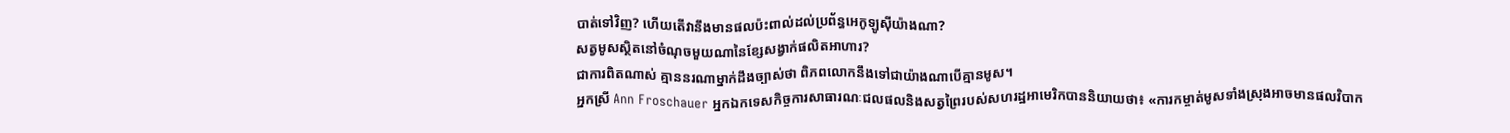បាត់ទៅវិញ? ហើយតើវានឹងមានផលប៉ះពាល់ដល់ប្រព័ន្ធអេកូឡូស៊ីយ៉ាងណា?
សត្វមូសស្ថិតនៅចំណុចមួយណានៃខ្សែសង្វាក់ផលិតអាហារ?
ជាការពិតណាស់ គ្មាននរណាម្នាក់ដឹងច្បាស់ថា ពិភពលោកនឹងទៅជាយ៉ាងណាបើគ្មានមូស។
អ្នកស្រី Ann Froschauer អ្នកឯកទេសកិច្ចការសាធារណៈជលផលនិងសត្វព្រៃរបស់សហរដ្ឋអាមេរិកបាននិយាយថា៖ «ការកម្ចាត់មូសទាំងស្រុងអាចមានផលវិបាក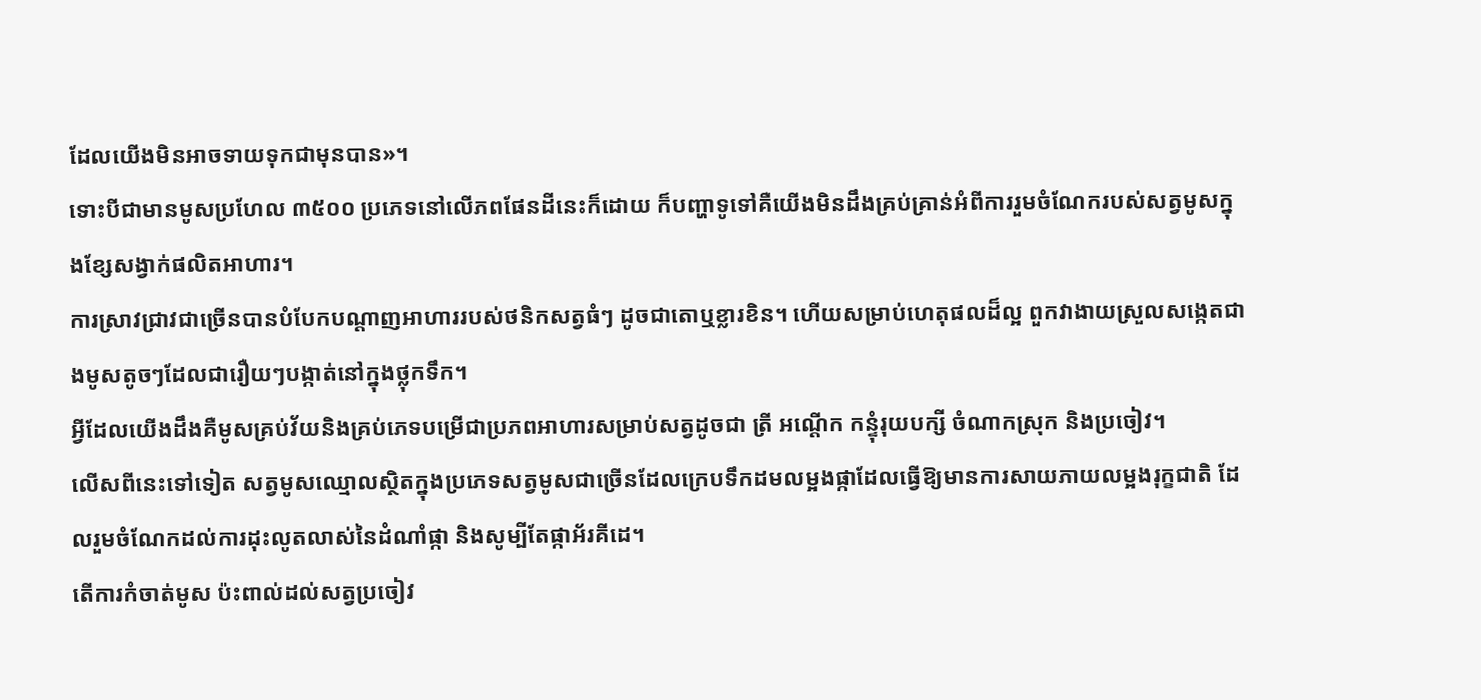ដែលយើងមិនអាចទាយទុកជាមុនបាន»។
ទោះបីជាមានមូសប្រហែល ៣៥០០ ប្រភេទនៅលើភពផែនដីនេះក៏ដោយ ក៏បញ្ហាទូទៅគឺយើងមិនដឹងគ្រប់គ្រាន់អំពីការរួមចំណែករបស់សត្វមូសក្នុងខ្សែសង្វាក់ផលិតអាហារ។
ការស្រាវជ្រាវជាច្រើនបានបំបែកបណ្តាញអាហាររបស់ថនិកសត្វធំៗ ដូចជាតោឬខ្លារខិន។ ហើយសម្រាប់ហេតុផលដ៏ល្អ ពួកវាងាយស្រួលសង្កេតជាងមូសតូចៗដែលជារឿយៗបង្កាត់នៅក្នុងថ្លុកទឹក។
អ្វីដែលយើងដឹងគឺមូសគ្រប់វ័យនិងគ្រប់ភេទបម្រើជាប្រភពអាហារសម្រាប់សត្វដូចជា ត្រី អណ្តើក កន្ទុំរុយបក្សី ចំណាកស្រុក និងប្រចៀវ។
លើសពីនេះទៅទៀត សត្វមូសឈ្មោលស្ថិតក្នុងប្រភេទសត្វមូសជាច្រើនដែលក្រេបទឹកដមលម្អងផ្កាដែលធ្វើឱ្យមានការសាយភាយលម្អងរុក្ខជាតិ ដែលរួមចំណែកដល់ការដុះលូតលាស់នៃដំណាំផ្កា និងសូម្បីតែផ្កាអ័រគីដេ។
តើការកំចាត់មូស ប៉ះពាល់ដល់សត្វប្រចៀវ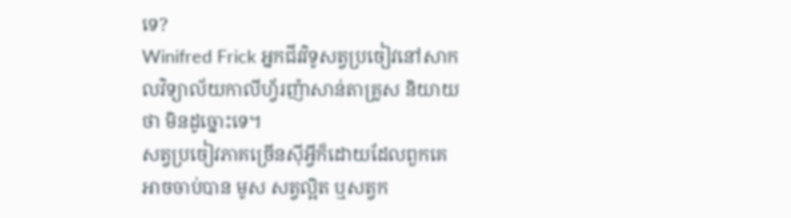ទេ?
Winifred Frick អ្នកជីវវិទូសត្វប្រចៀវនៅសាកលវិទ្យាល័យកាលីហ្វ័រញ៉ាសាន់តាគ្រូស និយាយថា មិនដូច្នោះទេ។
សត្វប្រចៀវភាគច្រើនស៊ីអ្វីក៏ដោយដែលពួកគេអាចចាប់បាន មូស សត្វល្អិត ឬសត្វក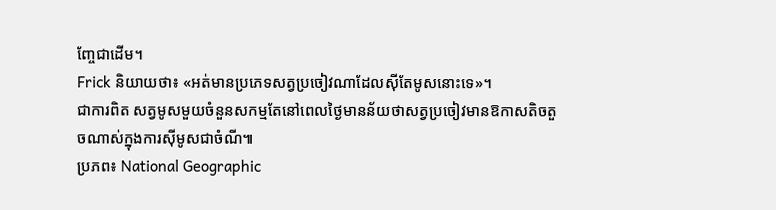ញ្ចែជាដើម។
Frick និយាយថា៖ «អត់មានប្រភេទសត្វប្រចៀវណាដែលស៊ីតែមូសនោះទេ»។
ជាការពិត សត្វមូសមួយចំនួនសកម្មតែនៅពេលថ្ងៃមានន័យថាសត្វប្រចៀវមានឱកាសតិចតួចណាស់ក្នុងការស៊ីមូសជាចំណី៕
ប្រភព៖ National Geographic